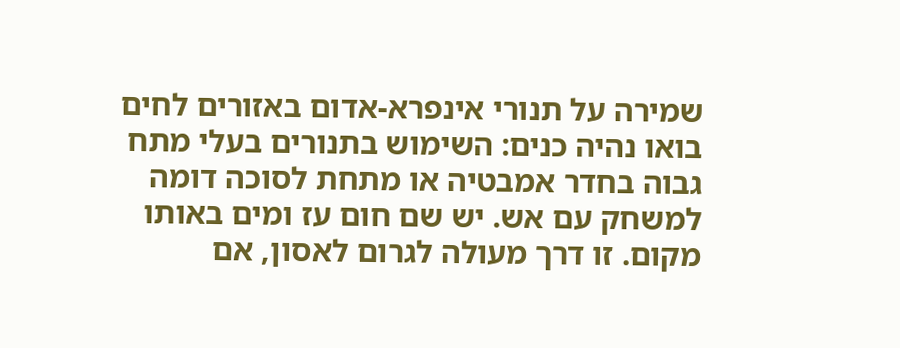שמירה על תנורי אינפרא-אדום באזורים לחים
בואו נהיה כנים: השימוש בתנורים בעלי מתח גבוה בחדר אמבטיה או מתחת לסוכה דומה למשחק עם אש. יש שם חום עז ומים באותו מקום. זו דרך מעולה לגרום לאסון, אם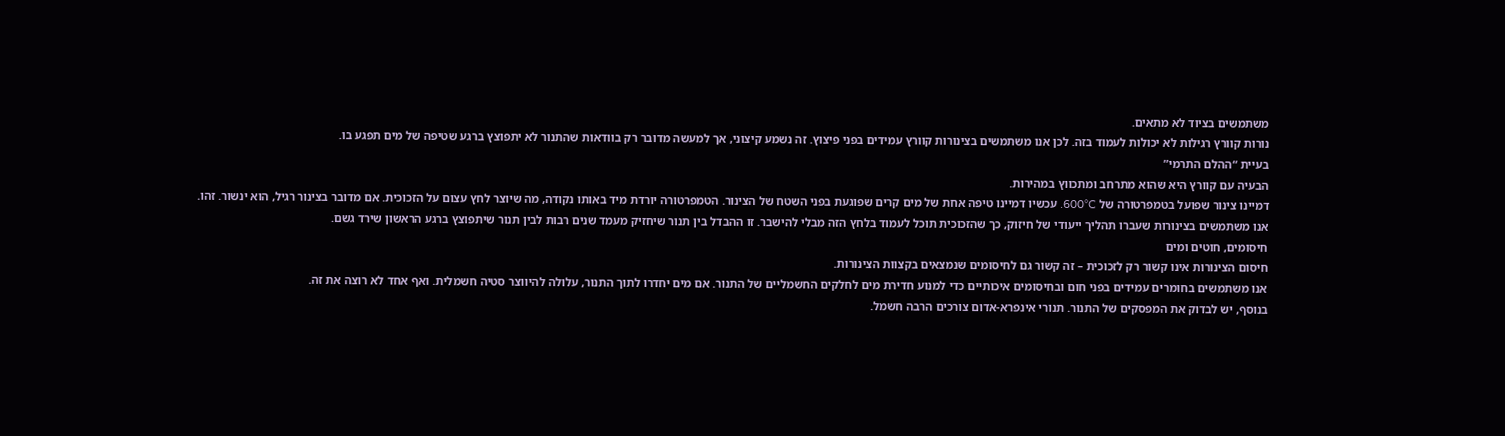משתמשים בציוד לא מתאים.
נורות קוורץ רגילות לא יכולות לעמוד בזה. לכן אנו משתמשים בצינורות קוורץ עמידים בפני פיצוץ. זה נשמע קיצוני, אך למעשה מדובר רק בוודאות שהתנור לא יתפוצץ ברגע שטיפה של מים תפגע בו.
בעיית “ההלם התרמי”
הבעיה עם קוורץ היא שהוא מתרחב ומתכווץ במהירות.
דמיינו צינור שפועל בטמפרטורה של 600°C. עכשיו דמיינו טיפה אחת של מים קרים שפוגעת בפני השטח של הצינור. הטמפרטורה יורדת מיד באותו נקודה, מה שיוצר לחץ עצום על הזכוכית. אם מדובר בצינור רגיל, הוא ינשור. זהו.
אנו משתמשים בצינורות שעברו תהליך ייעודי של חיזוק, כך שהזכוכית תוכל לעמוד בלחץ הזה מבלי להישבר. זו ההבדל בין תנור שיחזיק מעמד שנים רבות לבין תנור שיתפוצץ ברגע הראשון שירד גשם.
חיסומים, חוטים ומים
חיסום הצינורות אינו קשור רק לזכוכית – זה קשור גם לחיסומים שנמצאים בקצוות הצינורות.
אנו משתמשים בחומרים עמידים בפני חום ובחיסומים איכותיים כדי למנוע חדירת מים לחלקים החשמליים של התנור. אם מים יחדרו לתוך התנור, עלולה להיווצר סטיה חשמלית. ואף אחד לא רוצה את זה.
בנוסף, יש לבדוק את המפסקים של התנור. תנורי אינפרא-אדום צורכים הרבה חשמל.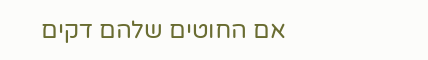אם החוטים שלהם דקים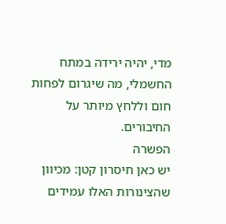מדי, יהיה ירידה במתח החשמלי, מה שיגרום לפחות חום וללחץ מיותר על החיבורים.
הפשרה
יש כאן חיסרון קטן: מכיוון שהצינורות האלו עמידים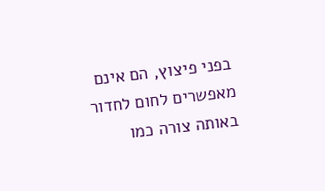בפני פיצוץ, הם אינם מאפשרים לחום לחדור באותה צורה כמו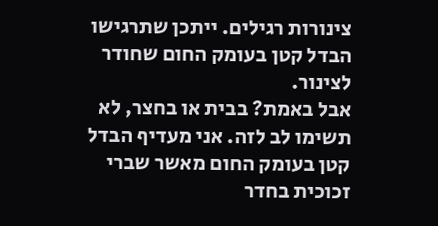צינורות רגילים. ייתכן שתרגישו הבדל קטן בעומק החום שחודר לצינור.
אבל באמת? בבית או בחצר, לא תשימו לב לזה. אני מעדיף הבדל קטן בעומק החום מאשר שברי זכוכית בחדר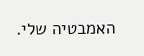האמבטיה שלי.